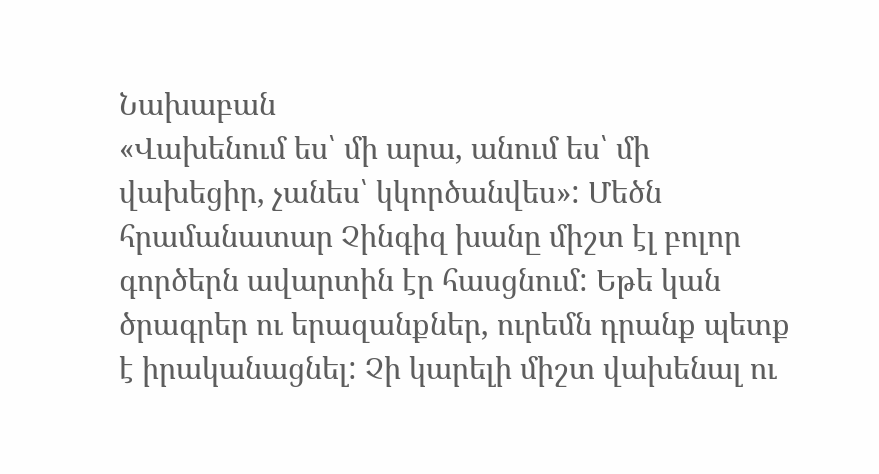Նախաբան
«Վախենում ես՝ մի արա, անում ես՝ մի վախեցիր, չանես՝ կկործանվես»: Մեծն հրամանատար Չինգիզ խանը միշտ էլ բոլոր գործերն ավարտին էր հասցնում: Եթե կան ծրագրեր ու երազանքներ, ուրեմն դրանք պետք է իրականացնել: Չի կարելի միշտ վախենալ ու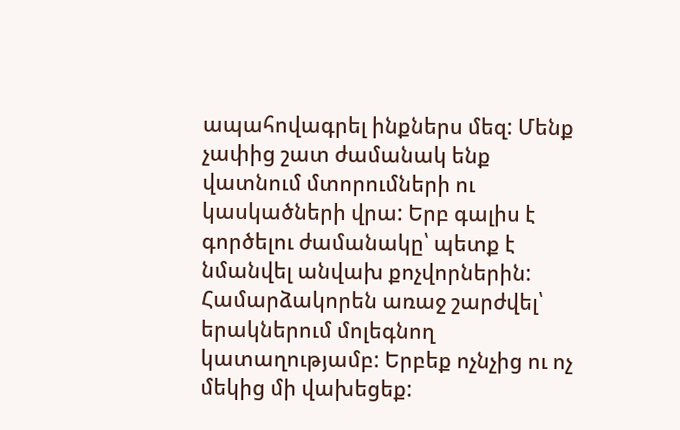ապահովագրել ինքներս մեզ: Մենք չափից շատ ժամանակ ենք վատնում մտորումների ու կասկածների վրա: Երբ գալիս է գործելու ժամանակը՝ պետք է նմանվել անվախ քոչվորներին: Համարձակորեն առաջ շարժվել՝ երակներում մոլեգնող կատաղությամբ: Երբեք ոչնչից ու ոչ մեկից մի վախեցեք: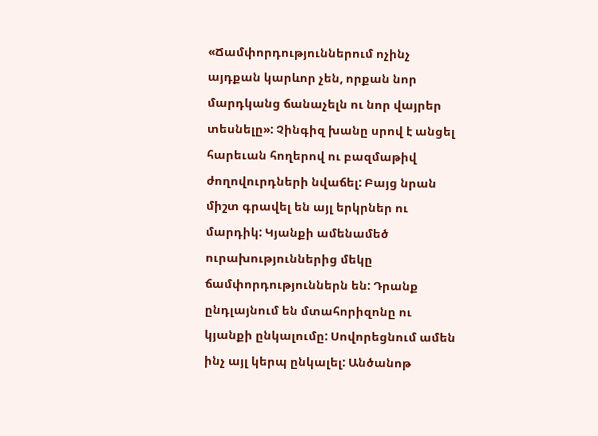«Ճամփորդություններում ոչինչ այդքան կարևոր չեն, որքան նոր մարդկանց ճանաչելն ու նոր վայրեր տեսնելը»: Չինգիզ խանը սրով է անցել հարեւան հողերով ու բազմաթիվ ժողովուրդների նվաճել: Բայց նրան միշտ գրավել են այլ երկրներ ու մարդիկ: Կյանքի ամենամեծ ուրախություններից մեկը ճամփորդություններն են: Դրանք ընդլայնում են մտահորիզոնը ու կյանքի ընկալումը: Սովորեցնում ամեն ինչ այլ կերպ ընկալել: Անծանոթ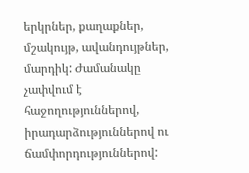երկրներ, քաղաքներ, մշակույթ, ավանդույթներ, մարդիկ: Ժամանակը չափվում է հաջողություններով, իրադարձություններով ու ճամփորդություններով: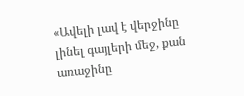«Ավելի լավ է վերջինը լինել գայլերի մեջ, քան առաջինը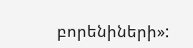բորենիների»: